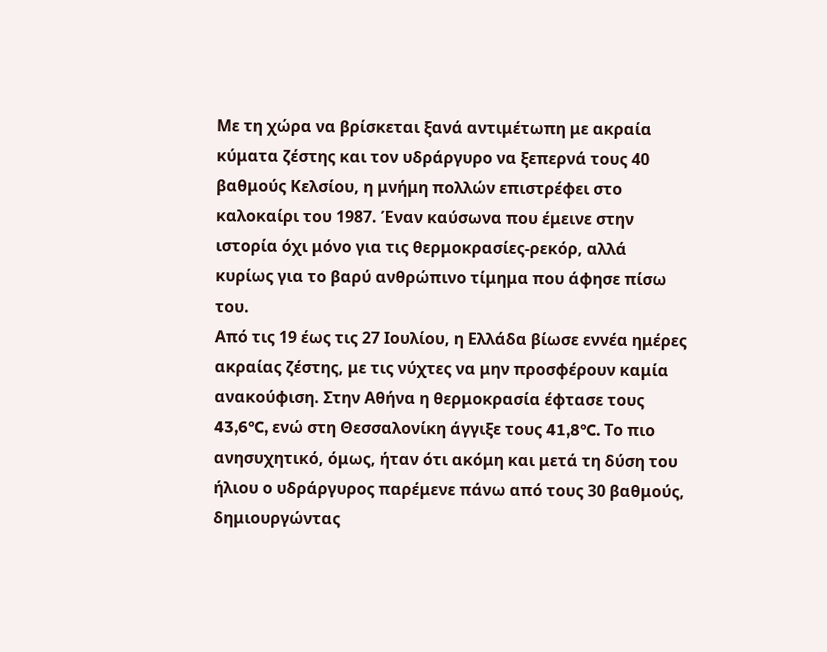Με τη χώρα να βρίσκεται ξανά αντιμέτωπη με ακραία κύματα ζέστης και τον υδράργυρο να ξεπερνά τους 40 βαθμούς Κελσίου, η μνήμη πολλών επιστρέφει στο καλοκαίρι του 1987. Έναν καύσωνα που έμεινε στην ιστορία όχι μόνο για τις θερμοκρασίες-ρεκόρ, αλλά κυρίως για το βαρύ ανθρώπινο τίμημα που άφησε πίσω του.
Από τις 19 έως τις 27 Ιουλίου, η Ελλάδα βίωσε εννέα ημέρες ακραίας ζέστης, με τις νύχτες να μην προσφέρουν καμία ανακούφιση. Στην Αθήνα η θερμοκρασία έφτασε τους 43,6°C, ενώ στη Θεσσαλονίκη άγγιξε τους 41,8°C. Το πιο ανησυχητικό, όμως, ήταν ότι ακόμη και μετά τη δύση του ήλιου ο υδράργυρος παρέμενε πάνω από τους 30 βαθμούς, δημιουργώντας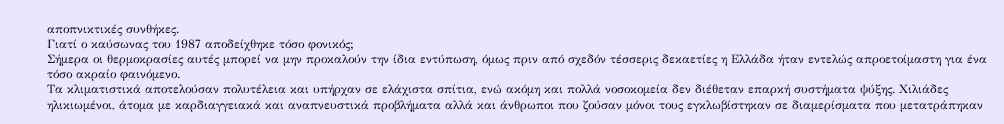αποπνικτικές συνθήκες.
Γιατί ο καύσωνας του 1987 αποδείχθηκε τόσο φονικός;
Σήμερα οι θερμοκρασίες αυτές μπορεί να μην προκαλούν την ίδια εντύπωση, όμως πριν από σχεδόν τέσσερις δεκαετίες η Ελλάδα ήταν εντελώς απροετοίμαστη για ένα τόσο ακραίο φαινόμενο.
Τα κλιματιστικά αποτελούσαν πολυτέλεια και υπήρχαν σε ελάχιστα σπίτια, ενώ ακόμη και πολλά νοσοκομεία δεν διέθεταν επαρκή συστήματα ψύξης. Χιλιάδες ηλικιωμένοι, άτομα με καρδιαγγειακά και αναπνευστικά προβλήματα αλλά και άνθρωποι που ζούσαν μόνοι τους εγκλωβίστηκαν σε διαμερίσματα που μετατράπηκαν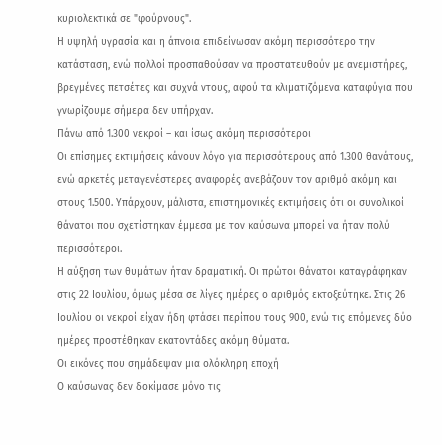κυριολεκτικά σε "φούρνους".
Η υψηλή υγρασία και η άπνοια επιδείνωσαν ακόμη περισσότερο την κατάσταση, ενώ πολλοί προσπαθούσαν να προστατευθούν με ανεμιστήρες, βρεγμένες πετσέτες και συχνά ντους, αφού τα κλιματιζόμενα καταφύγια που γνωρίζουμε σήμερα δεν υπήρχαν.
Πάνω από 1.300 νεκροί – και ίσως ακόμη περισσότεροι
Οι επίσημες εκτιμήσεις κάνουν λόγο για περισσότερους από 1.300 θανάτους, ενώ αρκετές μεταγενέστερες αναφορές ανεβάζουν τον αριθμό ακόμη και στους 1.500. Υπάρχουν, μάλιστα, επιστημονικές εκτιμήσεις ότι οι συνολικοί θάνατοι που σχετίστηκαν έμμεσα με τον καύσωνα μπορεί να ήταν πολύ περισσότεροι.
Η αύξηση των θυμάτων ήταν δραματική. Οι πρώτοι θάνατοι καταγράφηκαν στις 22 Ιουλίου, όμως μέσα σε λίγες ημέρες ο αριθμός εκτοξεύτηκε. Στις 26 Ιουλίου οι νεκροί είχαν ήδη φτάσει περίπου τους 900, ενώ τις επόμενες δύο ημέρες προστέθηκαν εκατοντάδες ακόμη θύματα.
Οι εικόνες που σημάδεψαν μια ολόκληρη εποχή
Ο καύσωνας δεν δοκίμασε μόνο τις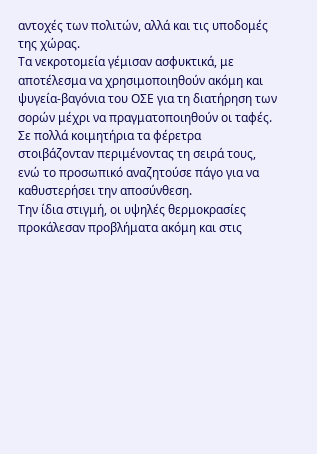αντοχές των πολιτών, αλλά και τις υποδομές της χώρας.
Τα νεκροτομεία γέμισαν ασφυκτικά, με αποτέλεσμα να χρησιμοποιηθούν ακόμη και ψυγεία-βαγόνια του ΟΣΕ για τη διατήρηση των σορών μέχρι να πραγματοποιηθούν οι ταφές. Σε πολλά κοιμητήρια τα φέρετρα στοιβάζονταν περιμένοντας τη σειρά τους, ενώ το προσωπικό αναζητούσε πάγο για να καθυστερήσει την αποσύνθεση.
Την ίδια στιγμή, οι υψηλές θερμοκρασίες προκάλεσαν προβλήματα ακόμη και στις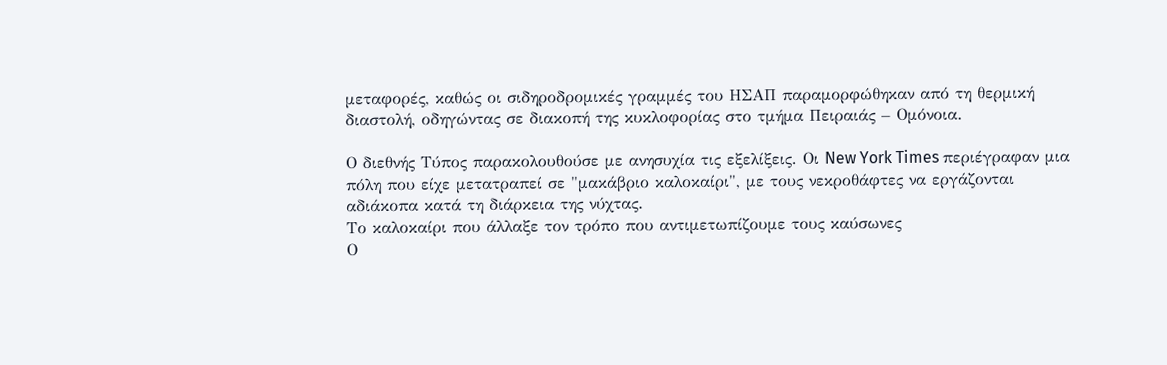μεταφορές, καθώς οι σιδηροδρομικές γραμμές του ΗΣΑΠ παραμορφώθηκαν από τη θερμική διαστολή, οδηγώντας σε διακοπή της κυκλοφορίας στο τμήμα Πειραιάς – Ομόνοια.

Ο διεθνής Τύπος παρακολουθούσε με ανησυχία τις εξελίξεις. Οι New York Times περιέγραφαν μια πόλη που είχε μετατραπεί σε "μακάβριο καλοκαίρι", με τους νεκροθάφτες να εργάζονται αδιάκοπα κατά τη διάρκεια της νύχτας.
Το καλοκαίρι που άλλαξε τον τρόπο που αντιμετωπίζουμε τους καύσωνες
Ο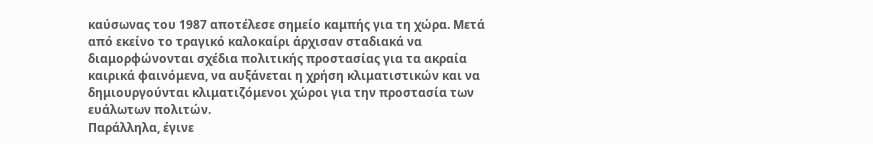καύσωνας του 1987 αποτέλεσε σημείο καμπής για τη χώρα. Μετά από εκείνο το τραγικό καλοκαίρι άρχισαν σταδιακά να διαμορφώνονται σχέδια πολιτικής προστασίας για τα ακραία καιρικά φαινόμενα, να αυξάνεται η χρήση κλιματιστικών και να δημιουργούνται κλιματιζόμενοι χώροι για την προστασία των ευάλωτων πολιτών.
Παράλληλα, έγινε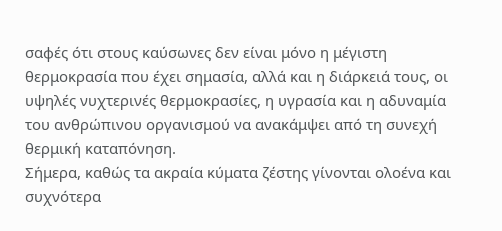σαφές ότι στους καύσωνες δεν είναι μόνο η μέγιστη θερμοκρασία που έχει σημασία, αλλά και η διάρκειά τους, οι υψηλές νυχτερινές θερμοκρασίες, η υγρασία και η αδυναμία του ανθρώπινου οργανισμού να ανακάμψει από τη συνεχή θερμική καταπόνηση.
Σήμερα, καθώς τα ακραία κύματα ζέστης γίνονται ολοένα και συχνότερα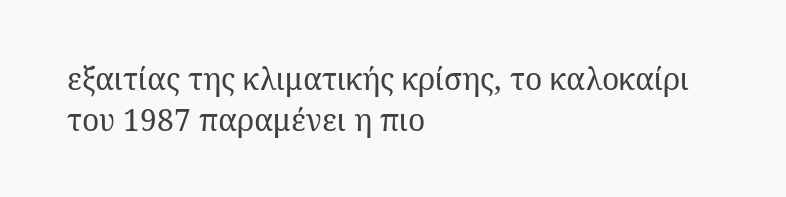εξαιτίας της κλιματικής κρίσης, το καλοκαίρι του 1987 παραμένει η πιο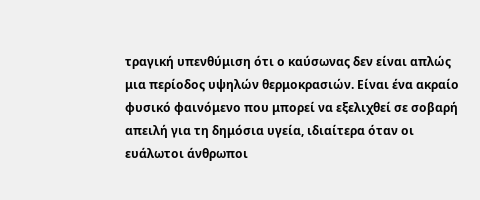τραγική υπενθύμιση ότι ο καύσωνας δεν είναι απλώς μια περίοδος υψηλών θερμοκρασιών. Είναι ένα ακραίο φυσικό φαινόμενο που μπορεί να εξελιχθεί σε σοβαρή απειλή για τη δημόσια υγεία, ιδιαίτερα όταν οι ευάλωτοι άνθρωποι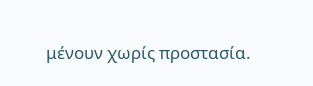μένουν χωρίς προστασία.